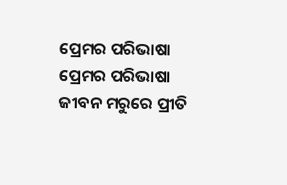ପ୍ରେମର ପରିଭାଷା
ପ୍ରେମର ପରିଭାଷା
ଜୀବନ ମରୁରେ ପ୍ରୀତି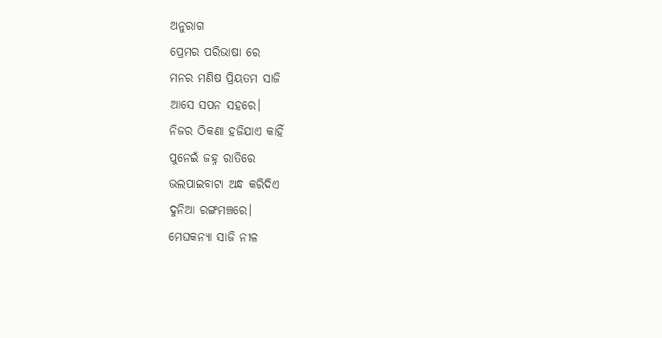ଅନୁରାଗ
ପ୍ରେମର ପରିଭାଷା ରେ
ମନର ମଣିଷ ପ୍ରିୟତମ ସାଜି
ଆସେ ସପନ ସହରେ।
ନିଜର ଠିକଣା ହଜିଯାଏ କାହିଁ
ପୁନେଇଁ ଜହ୍ନ ରାତିରେ
ଭଲପାଇବାଟା ଅନ୍ଧ କରିଦିଏ
ଦୁନିଆ ରଙ୍ଗମଞ୍ଚରେ।
ମେଘକନ୍ଯା ସାଜି ନୀଳ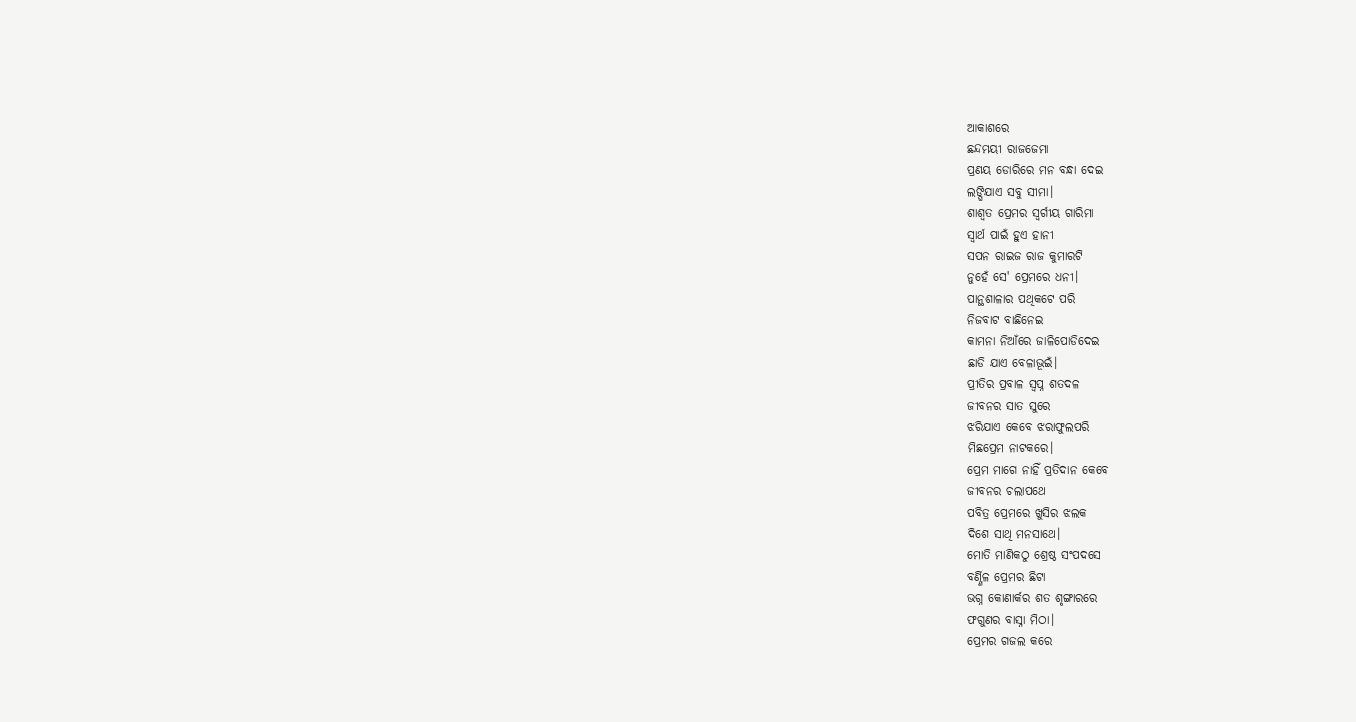ଆକାଶରେ
ଛନ୍ଦମୟୀ ରାଜଜେମା
ପ୍ରଣୟ ଡୋରିରେ ମନ ବନ୍ଧା ଦେଇ
ଲଙ୍ଘିଯାଏ ସବୁ ସୀମା।
ଶାଶ୍ବତ ପ୍ରେମର ସ୍ବର୍ଗୀୟ ଗାରିମା
ସ୍ବାର୍ଥ ପାଇଁ ହୁଏ ହାନୀ
ସପନ ରାଇଜ ରାଜ କୁମାରଟି
ନୁହେଁ ସେ' ପ୍ରେମରେ ଧନୀ।
ପାନ୍ଥଶାଳାର ପଥିକଟେ ପରି
ନିଜବାଟ ବାଛିନେଇ
କାମନା ନିଆଁରେ ଜାଳିପୋଡିଦେଇ
ଛାଡି ଯାଏ ବେଳାଭୂଇଁ।
ପ୍ରୀତିର ପ୍ରବାଳ ସ୍ବପ୍ନ ଶତଦଳ
ଜୀବନର ସାତ ସୁରେ
ଝରିଯାଏ କେବେ ଝରାଫୁଲପରି
ମିଛପ୍ରେମ ନାଟକରେ।
ପ୍ରେମ ମାଗେ ନାହିଁ ପ୍ରତିଦାନ କେବେ
ଜୀବନର ଚଲାପଥେ
ପବିତ୍ର ପ୍ରେମରେ ଖୁସିର ଝଲକ
ଦିଶେ ସାଥି ମନସାଥେ।
ମୋତି ମାଣିକଠୁ ଶ୍ରେଷ୍ଠ ସଂପଦସେ
ବର୍ଣ୍ଣିଳ ପ୍ରେମର ଛିଟା
ଭଗ୍ନ କୋଣାର୍କର ଶତ ଶୃଙ୍ଗାରରେ
ଫଗୁଣର ବାସ୍ନା ମିଠା।
ପ୍ରେମର ଗଜଲ କରେ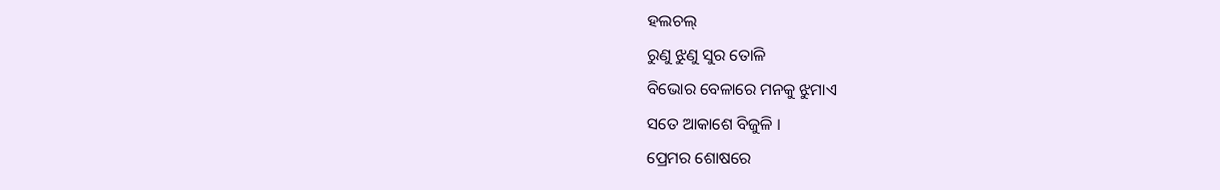ହଲଚଲ୍
ରୁଣୁ ଝୁଣୁ ସୁର ତୋଳି
ବିଭୋର ବେଳାରେ ମନକୁ ଝୁମାଏ
ସତେ ଆକାଶେ ବିଜୁଳି ।
ପ୍ରେମର ଶୋଷରେ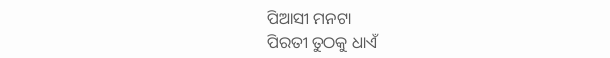ପିଆସୀ ମନଟା
ପିରତୀ ତୁଠକୁ ଧାଏଁ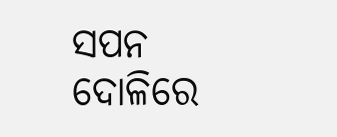ସପନ ଦୋଳିରେ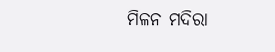ମିଳନ ମଦିରା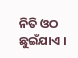ନିତି ଓଠ ଛୁଇଁଯାଏ ।